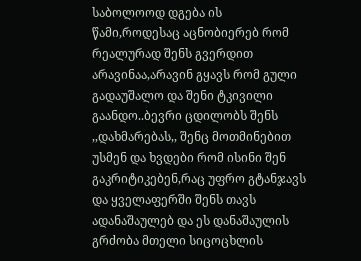საბოლოოდ დგება ის წამი,როდესაც აცნობიერებ რომ რეალურად შენს გვერდით არავინაა,არავინ გყავს რომ გული გადაუშალო და შენი ტკივილი გაანდო..ბევრი ცდილობს შენს ,,დახმარებას,, შენც მოთმინებით უსმენ და ხვდები რომ ისინი შენ გაკრიტიკებენ,რაც უფრო გტანჯავს და ყველაფერში შენს თავს ადანაშაულებ და ეს დანაშაულის გრძობა მთელი სიცოცხლის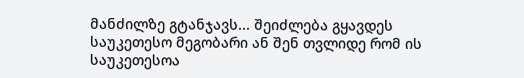მანძილზე გტანჯავს... შეიძლება გყავდეს საუკეთესო მეგობარი ან შენ თვლიდე რომ ის საუკეთესოა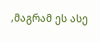,მაგრამ ეს ასე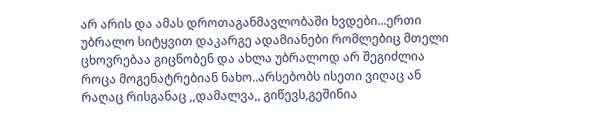არ არის და ამას დროთაგანმავლობაში ხვდები...ერთი უბრალო სიტყვით დაკარგე ადამიანები რომლებიც მთელი ცხოვრებაა გიცნობენ და ახლა უბრალოდ არ შეგიძლია როცა მოგენატრებიან ნახო..არსებობს ისეთი ვიღაც ან რაღაც რისგანაც ,,დამალვა,, გიწევს,გეშინია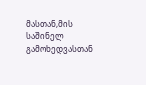მასთან,მის საშინელ გამოხედვასთან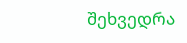შეხვედრა